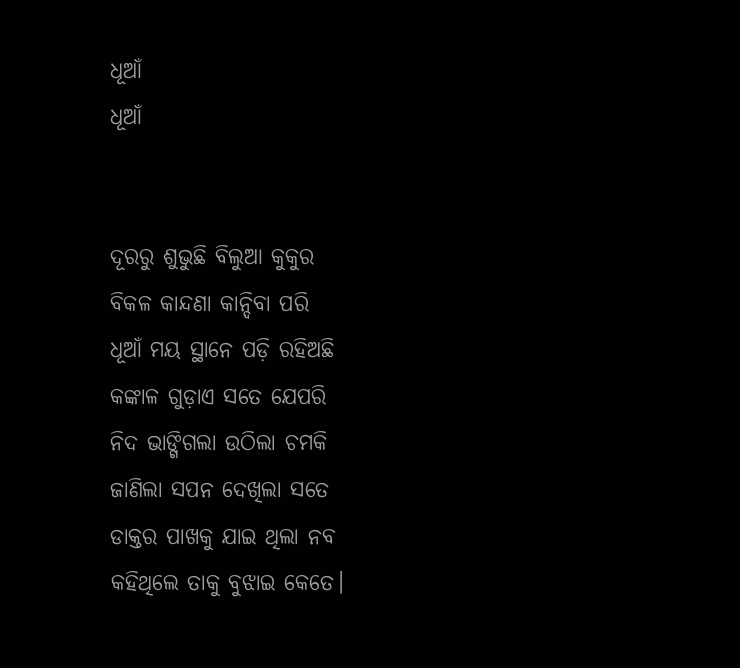ଧୂଆଁ
ଧୂଆଁ


ଦୂରରୁ ଶୁଭୁଛି ବିଲୁଆ କୁକୁର
ବିକଳ କାନ୍ଦଣା କାନ୍ଦିବା ପରି
ଧୂଆଁ ମୟ ସ୍ଥାନେ ପଡ଼ି ରହିଅଛି
କଙ୍କାଳ ଗୁଡ଼ାଏ ସତେ ଯେପରି
ନିଦ ଭାଙ୍ଗିଗଲା ଉଠିଲା ଚମକି
ଜାଣିଲା ସପନ ଦେଖିଲା ସତେ
ଡାକ୍ତର ପାଖକୁ ଯାଇ ଥିଲା ନବ
କହିଥିଲେ ତାକୁ ବୁଝାଇ କେତେ।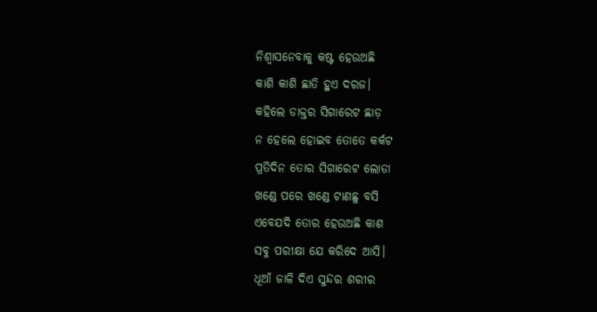ନିଶ୍ୱାସନେବାକୁ କଷ୍ଟ ହେଉଅଛି
କାଶି କାଶି ଛାତି ହୁଏ ଦରଜ।
କହିଲେ ଡାକ୍ତର ସିଗାରେଟ ଛାଡ଼
ନ ହେଲେ ହୋଇବ ତୋତେ କର୍କଟ
ପ୍ରତିଦିନ ତୋର ସିଗାରେଟ ଲୋଡା
ଖଣ୍ଡେ ପରେ ଖଣ୍ଡେ ଟାଣଛୁ ବସି
ଏବେଯଦି ତୋର ହେଉଅଛି କାଶ
ସବୁ ପରୀକ୍ଷା ଯେ କରିଦେ ଆସି।
ଧୂଆଁ ଜାଳି ଦିଏ ସୁନ୍ଦର ଶରୀର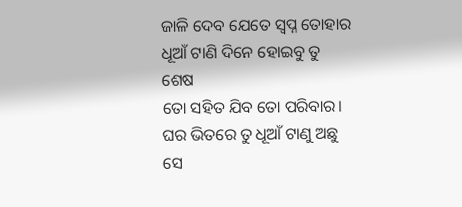ଜାଳି ଦେବ ଯେତେ ସ୍ବପ୍ନ ତୋହାର
ଧୂଆଁ ଟାଣି ଦିନେ ହୋଇବୁ ତୁ ଶେଷ
ତୋ ସହିତ ଯିବ ତୋ ପରିବାର।
ଘର ଭିତରେ ତୁ ଧୂଆଁ ଟାଣୁ ଅଛୁ
ସେ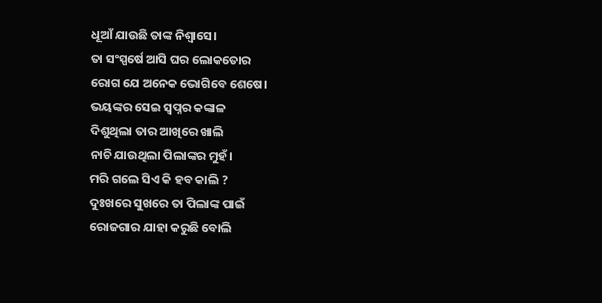ଧୂଆଁ ଯାଉଛି ତାଙ୍କ ନିଶ୍ୱାସେ।
ତା ସଂସ୍ପର୍ଷେ ଆସି ଘର ଲୋକତୋର
ରୋଗ ଯେ ଅନେକ ଭୋଗିବେ ଶେଷେ।
ଭୟଙ୍କର ସେଇ ସ୍ବପ୍ନର କଙ୍କାଳ
ଦିଶୁଥିଲା ତାର ଆଖିରେ ଖାଲି
ନାଚି ଯାଉଥିଲା ପିଲାଙ୍କର ମୁହଁ।
ମରି ଗଲେ ସିଏ କି ହବ କାଲି ?
ଦୁଃଖରେ ସୁଖରେ ତା ପିଲାଙ୍କ ପାଇଁ
ରୋଜଗାର ଯାହା କରୁଛି ବୋଲି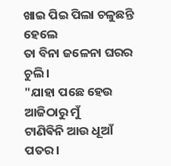ଖାଇ ପିଇ ପିଲା ଚଳୁଛନ୍ତି ହେଲେ
ତା ବିନା ଜଳେନା ଘରର ଚୁଲି।
"ଯାହା ପଛେ ହେଉ ଆଜିଠାରୁ ମୁଁ
ଟାଣିଵିନି ଆଉ ଧୂଆଁ ପତର।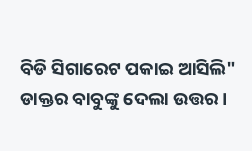ବିଡି ସିଗାରେଟ ପକାଇ ଆସିଲି"
ଡାକ୍ତର ବାବୁଙ୍କୁ ଦେଲା ଉତ୍ତର।